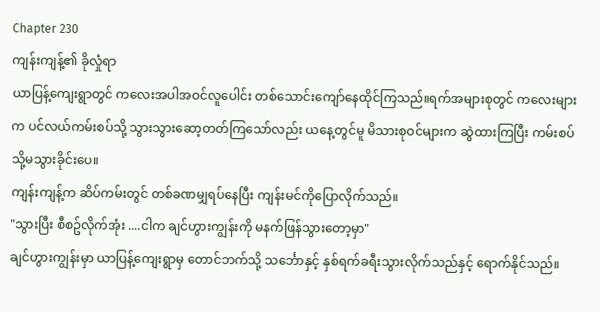Chapter 230
ကျန်းကျန့်၏ ခိုလှုံရာ
ယာပြန့်ကျေးရွာတွင် ကလေးအပါအဝင်လူပေါင်း တစ်သောင်းကျော်နေထိုင်ကြသည်။ရက်အများစုတွင် ကလေးများက ပင်လယ်ကမ်းစပ်သို့ သွားသွားဆော့တတ်ကြသော်လည်း ယနေ့တွင်မူ မိသားစုဝင်များက ဆွဲထားကြပြီး ကမ်းစပ်သို့မသွားခိုင်းပေ။
ကျန်းကျန့်က ဆိပ်ကမ်းတွင် တစ်ခဏမျှရပ်နေပြီး ကျန်းမင်ကိုပြောလိုက်သည်။
"သွားပြီး စီစဥ်လိုက်အုံး ....ငါက ချင်ဟွားကျွန်းကို မနက်ဖြန်သွားတော့မှာ"
ချင်ဟွားကျွန်းမှာ ယာပြန့်ကျေးရွာမှ တောင်ဘက်သို့ သင်္ဘောနှင့် နှစ်ရက်ခရီးသွားလိုက်သည်နှင့် ရောက်နိုင်သည်။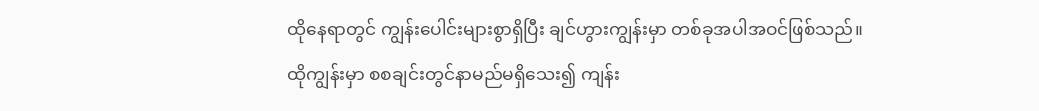ထိုနေရာတွင် ကျွန်းပေါင်းများစွာရှိပြီး ချင်ဟွားကျွန်းမှာ တစ်ခုအပါအဝင်ဖြစ်သည်။
ထိုကျွန်းမှာ စစချင်းတွင်နာမည်မရှိသေး၍ ကျန်း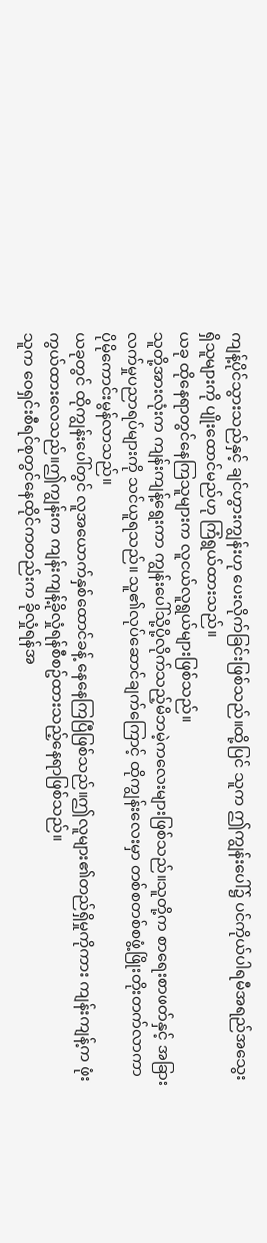ကျန့်ပိုင်သွားသည်နှင့် ချင်ဟွားကျွန်းဟု ပေးလိုက်ခြင်းဖြစ်သည်။ထို့ပြင် သူက ဤကျွန်းပေါ်၌ ပင်ကိုယ်ပါရမီအရည်အသွေးရှိသူများကို ပျိုးထောင်မည်ဟု ကြံရွယ်ထားသည်။
ယခု ထိုနေရာတွင်နေကြသူများက လူငယ်လူရွယ်များဖြစ်သည်။
သူတို့အားလုံးက ကျန်းကျန့်ရွေးကာ ကျွန်းပေါ်သို့ပို့လိုက်သည့်မိဘမဲ့ကလေးများဖြစ်သည်။သူတို့က စာရေးစာဖတ်နှင့် အခြားလက်မှုပညာရပ်များကို သင်ယူရသည်။ သူ၏လုပ်ဆောင်ချက်ကြောင့် ထိုကျွန်းလေးမှာ တစ်စတစ်စဖွံ့ဖြိုးတိုးတက်လာကာ ပိုမိုကောင်းမွန်လာသည်။
ယခုတွင် ထိုကျွန်းပေါ်တွင် လူအယောက်နှစ်ထောင်ခန့် နေနေကြပြီဖြစ်သည်။ဤလူများ၏တည်ရှိမှုကိုကား ကျန်းကျန့်က ဖုံးကွယ်ထားလေသည်။ဤကျွန်းက ကျန်းကျန့်ခိုလှုံရန်စီစဥ်ထားသည့်နေရာဖြစ်သည်။
သူက ဝေရှင်းစီရင်စုတွင်နေထိုင်ကတည်းက ခိုလှုံရန်အ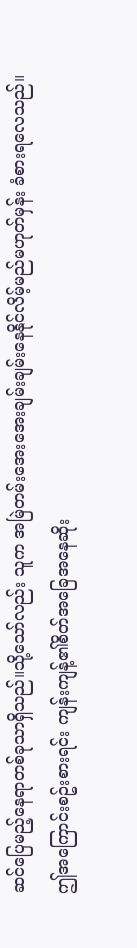ဆင်ပြေမည့်နေရာတစ်ခုသာရှိသည်။သို့သော်လည်း သူက အမြဲတမ်းအေးအေးချမ်းချမ်းနေနိုင်လိမ့်မည်မဟုတ်မှန်း ခံစားရလေသည်။
ဤအကြောင်းစဥ်းစားရင်း ကျန်းကျန့်၏စိတ်အခြေအနေဆိုး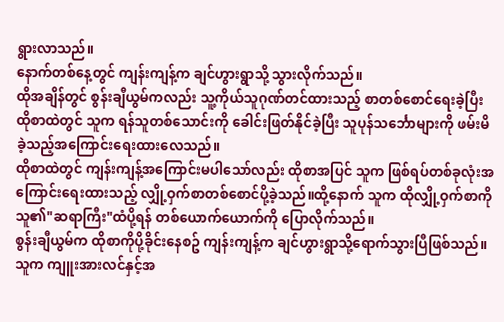ရွားလာသည်။
နောက်တစ်နေ့တွင် ကျန်းကျန့်က ချင်ဟွားရွာသို့ သွားလိုက်သည်။
ထိုအချိန်တွင် စွန်းချီယွမ်ကလည်း သူ့ကိုယ်သူဂုဏ်တင်ထားသည့် စာတစ်စောင်ရေးခဲ့ပြီး ထိုစာထဲတွင် သူက ရန်သူတစ်သောင်းကို ခေါင်းဖြတ်နိုင်ခဲ့ပြီး သူပုန်သင်္ဘောများကို ဖမ်းမိခဲ့သည့်အကြောင်းရေးထားလေသည်။
ထိုစာထဲတွင် ကျန်းကျန့်အကြောင်းမပါသော်လည်း ထိုစာအပြင် သူက ဖြစ်ရပ်တစ်ခုလုံးအကြောင်းရေးထားသည့် လျှို့ဝှက်စာတစ်စောင်ပို့ခဲ့သည်။ထို့နောက် သူက ထိုလျှို့ဝှက်စာကို သူ၏"ဆရာကြီး"ထံပို့ရန် တစ်ယောက်ယောက်ကို ပြောလိုက်သည်။
စွန်းချီယွမ်က ထိုစာကိုပို့ခိုင်းနေစဥ် ကျန်းကျန့်က ချင်ဟွားရွာသို့ရောက်သွားပြီဖြစ်သည်။
သူက ကျူးအားလင်နှင့်အ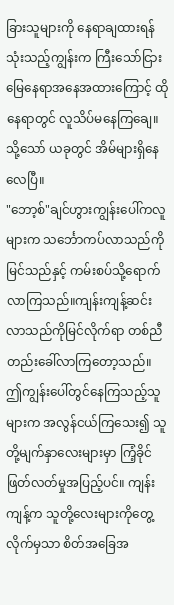ခြားသူများကို နေရာချထားရန်သုံးသည့်ကျွန်းက ကြီးသော်ငြား မြေနေရာအနေအထားကြောင့် ထိုနေရာတွင် လူသိပ်မနေကြချေ။သို့သော် ယခုတွင် အိမ်များရှိနေလေပြီ။
"ဘော့စ်"ချင်ဟွားကျွန်းပေါ်ကလူများက သင်္ဘောကပ်လာသည်ကိုမြင်သည်နှင့် ကမ်းစပ်သို့ရောက်လာကြသည်။ကျန်းကျန့်ဆင်းလာသည်ကိုမြင်လိုက်ရာ တစ်ညီတည်းခေါ်လာကြတော့သည်။
ဤကျွန်းပေါ်တွင်နေကြသည့်သူများက အလွန်ငယ်ကြသေး၍ သူတို့မျက်နှာလေးများမှာ ကြံ့ခိုင်ဖြတ်လတ်မှုအပြည့်ပင်။ ကျန်းကျန့်က သူတို့လေးများကိုတွေ့လိုက်မှသာ စိတ်အခြေအ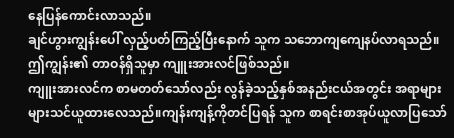နေပြန်ကောင်းလာသည်။
ချင်ဟွားကျွန်းပေါ် လှည့်ပတ်ကြည့်ပြီးနောက် သူက သဘောကျကျေနပ်လာရသည်။
ဤကျွန်း၏ တာဝန်ရှိသူမှာ ကျူးအားလင်ဖြစ်သည်။
ကျူးအားလင်က စာမတတ်သော်လည်း လွန်ခဲ့သည့်နှစ်အနည်းငယ်အတွင်း အရာများများသင်ယူထားလေသည်။ကျန်းကျန့်ကိုတင်ပြရန် သူက စာရင်းစာအုပ်ယူလာပြသော်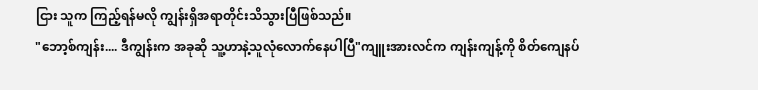ငြား သူက ကြည့်ရန်မလို ကျွန်းရှိအရာတိုင်းသိသွားပြီဖြစ်သည်။
"ဘော့စ်ကျန်း.... ဒီကျွန်းက အခုဆို သူ့ဟာနဲ့သူလုံလောက်နေပါပြီ"ကျူးအားလင်က ကျန်းကျန့်ကို စိတ်ကျေနပ်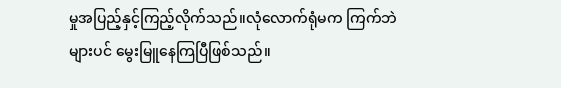မှုအပြည့်နှင့်ကြည့်လိုက်သည်။လုံလောက်ရုံမက ကြက်ဘဲများပင် မွေးမြူနေကြပြီဖြစ်သည်။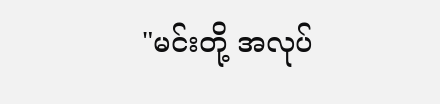"မင်းတို့ အလုပ်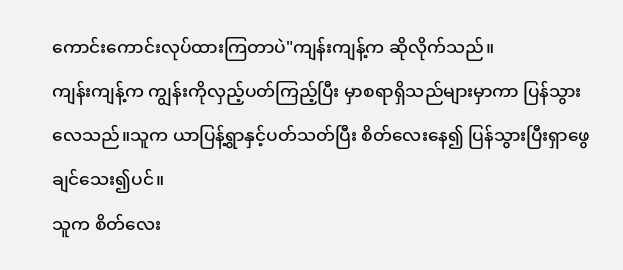ကောင်းကောင်းလုပ်ထားကြတာပဲ"ကျန်းကျန့်က ဆိုလိုက်သည်။
ကျန်းကျန့်က ကျွန်းကိုလှည့်ပတ်ကြည့်ပြီး မှာစရာရှိသည်များမှာကာ ပြန်သွားလေသည်။သူက ယာပြန့်ရွာနှင့်ပတ်သတ်ပြီး စိတ်လေးနေ၍ ပြန်သွားပြီးရှာဖွေချင်သေး၍ပင်။
သူက စိတ်လေး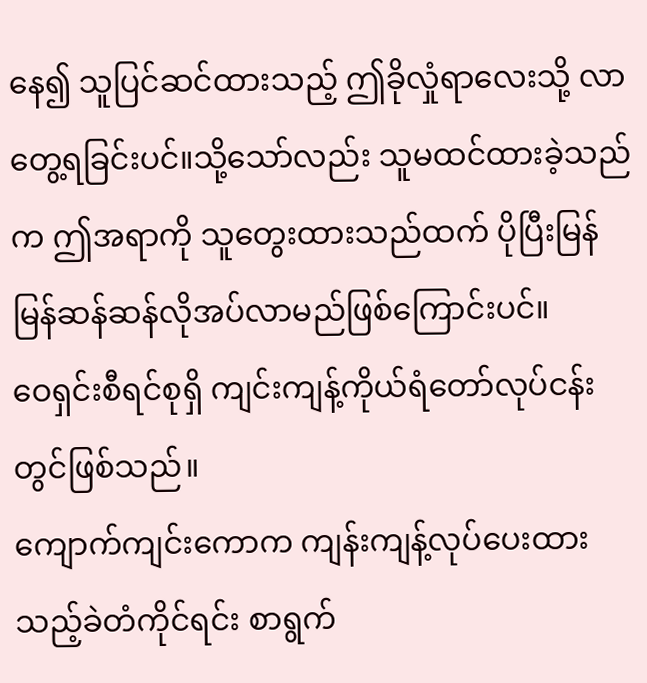နေ၍ သူပြင်ဆင်ထားသည့် ဤခိုလှုံရာလေးသို့ လာတွေ့ရခြင်းပင်။သို့သော်လည်း သူမထင်ထားခဲ့သည်က ဤအရာကို သူတွေးထားသည်ထက် ပိုပြီးမြန်မြန်ဆန်ဆန်လိုအပ်လာမည်ဖြစ်ကြောင်းပင်။
ဝေရှင်းစီရင်စုရှိ ကျင်းကျန့်ကိုယ်ရံတော်လုပ်ငန်းတွင်ဖြစ်သည်။
ကျောက်ကျင်းကောက ကျန်းကျန့်လုပ်ပေးထားသည့်ခဲတံကိုင်ရင်း စာရွက်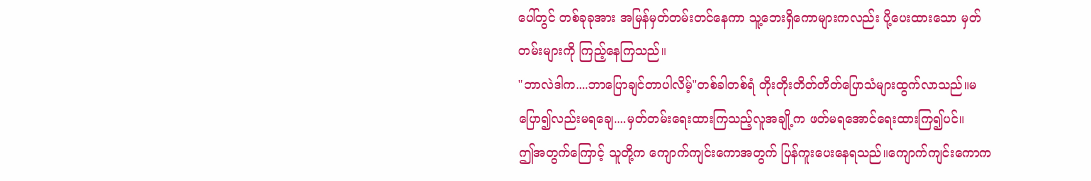ပေါ်တွင် တစ်ခုခုအား အမြန်မှတ်တမ်းတင်နေကာ သူ့ဘေးရှိကောများကလည်း ပို့ပေးထားသော မှတ်တမ်းများကို ကြည့်နေကြသည်။
"ဘာလဲဒါက....ဘာပြောချင်တာပါလိမ့်"တစ်ခါတစ်ရံ တိုးတိုးတိတ်တိတ်ပြောသံများထွက်လာသည်။မပြော၍လည်းမရချေ....မှတ်တမ်းရေးထားကြသည့်လူအချို့က ဖတ်မရအောင်ရေးထားကြ၍ပင်။
ဤအတွက်ကြောင့် သူတို့က ကျောက်ကျင်းကောအတွက် ပြန်ကူးပေးနေရသည်။ကျောက်ကျင်းကောက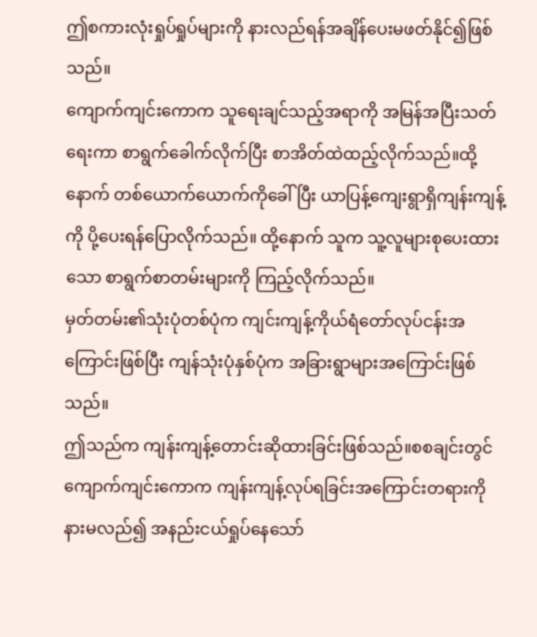ဤစကားလုံးရှုပ်ရှုပ်များကို နားလည်ရန်အချိန်ပေးမဖတ်နိုင်၍ဖြစ်သည်။
ကျောက်ကျင်းကောက သူရေးချင်သည့်အရာကို အမြန်အပြီးသတ်ရေးကာ စာရွက်ခေါက်လိုက်ပြီး စာအိတ်ထဲထည့်လိုက်သည်။ထို့နောက် တစ်ယောက်ယောက်ကိုခေါ်ပြီး ယာပြန့်ကျေးရွာရှိကျန်းကျန့်ကို ပို့ပေးရန်ပြောလိုက်သည်။ ထို့နောက် သူက သူ့လူများစုပေးထားသော စာရွက်စာတမ်းများကို ကြည့်လိုက်သည်။
မှတ်တမ်း၏သုံးပုံတစ်ပုံက ကျင်းကျန့်ကိုယ်ရံတော်လုပ်ငန်းအကြောင်းဖြစ်ပြီး ကျန်သုံးပုံနှစ်ပုံက အခြားရွာများအကြောင်းဖြစ်သည်။
ဤသည်က ကျန်းကျန့်တောင်းဆိုထားခြင်းဖြစ်သည်။စစချင်းတွင် ကျောက်ကျင်းကောက ကျန်းကျန့်လုပ်ရခြင်းအကြောင်းတရားကို နားမလည်၍ အနည်းငယ်ရှုပ်နေသော်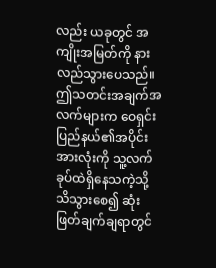လည်း ယခုတွင် အကျိုးအမြတ်ကို နားလည်သွားပေသည်။
ဤသတင်းအချက်အလက်များက ဝေရှင်းပြည်နယ်၏အပိုင်းအားလုံးကို သူ့လက်ခုပ်ထဲရှိနေသကဲ့သို့ သိသွားစေ၍ ဆုံးဖြတ်ချက်ချရာတွင်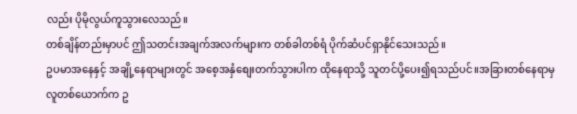လည်း ပိုမိုလွယ်ကူသွားလေသည်။
တစ်ချိန်တည်းမှာပင် ဤသတင်းအချက်အလက်များက တစ်ခါတစ်ရံ ပိုက်ဆံပင်ရှာနိုင်သေးသည်။
ဥပမာအနေနှင့် အချို့နေရာများတွင် အစေ့အနှံစျေးတက်သွားပါက ထိုနေရာသို့ သူတင်ပို့ပေး၍ရသည်ပင်။အခြားတစ်နေရာမှ လူတစ်ယောက်က ဥ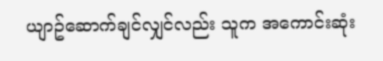ယျာဥ်ဆောက်ချင်လျှင်လည်း သူက အကောင်းဆုံး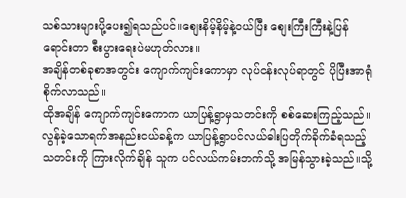သစ်သားများပို့ပေး၍ရသည်ပင်။စျေးနိမ့်နိမ့်နဲ့ဝယ်ပြီး စျေးကြီးကြီးနဲ့ပြန်ရောင်းတာ စီးပွားရေးပဲမဟုတ်လား။
အချိန်တစ်ခုစာအတွင်း ကျောက်ကျင်းကောမှာ လုပ်ငန်းလုပ်ရာတွင် ပိုပြီးအာရုံစိုက်လာသည်။
ထိုအချိန် ကျောက်ကျင်းကောက ယာပြန့်ရွာမှသတင်းကို စစ်ဆေးကြည့်သည်။
လွန်ခဲ့သောရက်အနည်းငယ်ခန့်က ယာပြန့်ရွာပင်လယ်ဓါးပြတိုက်ခိုက်ခံရသည့်သတင်းကို ကြားလိုက်ချိန် သူက ပင်လယ်ကမ်းဘက်သို့ အမြန်သွားခဲ့သည်။သို့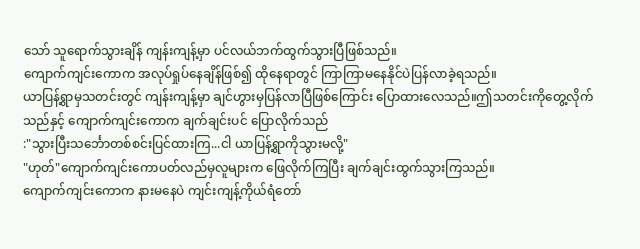သော် သူရောက်သွားချိန် ကျန်းကျန့်မှာ ပင်လယ်ဘက်ထွက်သွားပြီဖြစ်သည်။
ကျောက်ကျင်းကောက အလုပ်ရှုပ်နေချိန်ဖြစ်၍ ထိုနေရာတွင် ကြာကြာမနေနိုင်ပဲပြန်လာခဲ့ရသည်။
ယာပြန့်ရွာမှသတင်းတွင် ကျန်းကျန့်မှာ ချင်ဟွားမှပြန်လာပြီဖြစ်ကြောင်း ပြောထားလေသည်။ဤသတင်းကိုတွေ့လိုက်သည်နှင့် ကျောက်ကျင်းကောက ချက်ချင်းပင် ပြောလိုက်သည်
:"သွားပြီးသင်္ဘောတစ်စင်းပြင်ထားကြ...ငါ ယာပြန့်ရွာကိုသွားမလို့"
"ဟုတ်"ကျောက်ကျင်းကောပတ်လည်မှလူများက ဖြေလိုက်ကြပြီး ချက်ချင်းထွက်သွားကြသည်။
ကျောက်ကျင်းကောက နားမနေပဲ ကျင်းကျန့်ကိုယ်ရံတော်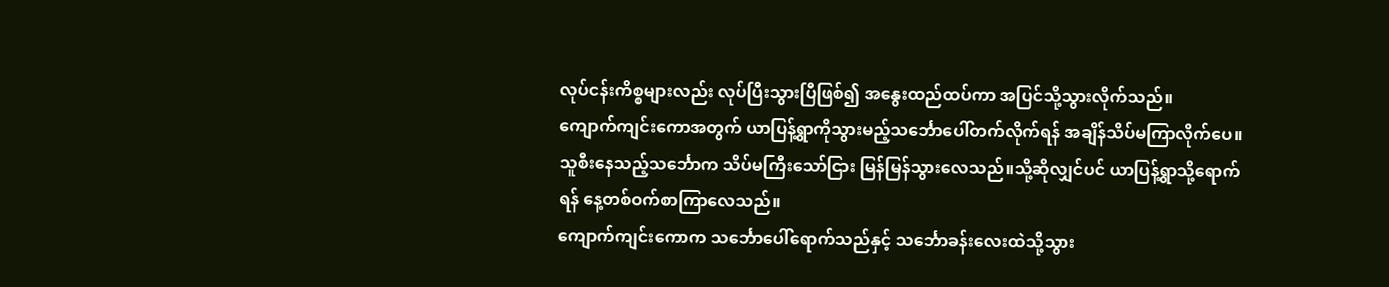လုပ်ငန်းကိစ္စများလည်း လုပ်ပြီးသွားပြီဖြစ်၍ အနွေးထည်ထပ်ကာ အပြင်သို့သွားလိုက်သည်။
ကျောက်ကျင်းကောအတွက် ယာပြန့်ရွာကိုသွားမည့်သင်္ဘောပေါ်တက်လိုက်ရန် အချိန်သိပ်မကြာလိုက်ပေ။
သူစီးနေသည့်သင်္ဘောက သိပ်မကြီးသော်ငြား မြန်မြန်သွားလေသည်။သို့ဆိုလျှင်ပင် ယာပြန့်ရွာသို့ရောက်ရန် နေ့တစ်ဝက်စာကြာလေသည်။
ကျောက်ကျင်းကောက သင်္ဘောပေါ်ရောက်သည်နှင့် သင်္ဘောခန်းလေးထဲသို့သွား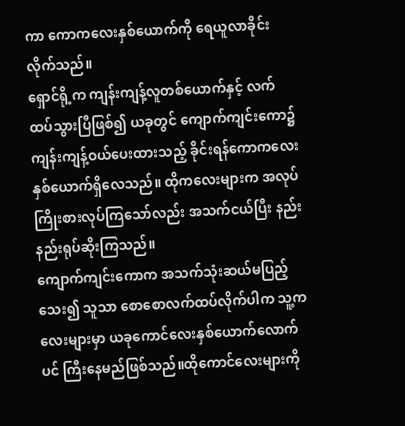ကာ ကောကလေးနှစ်ယောက်ကို ရေယူလာခိုင်းလိုက်သည်။
ရှောင်ရို့က ကျန်းကျန့်လူတစ်ယောက်နှင့် လက်ထပ်သွားပြီဖြစ်၍ ယခုတွင် ကျောက်ကျင်းကော၌ ကျန်းကျန့်ဝယ်ပေးထားသည့် ခိုင်းရန်ကောကလေးနှစ်ယောက်ရှိလေသည်။ ထိုကလေးများက အလုပ်ကြိုးစားလုပ်ကြသော်လည်း အသက်ငယ်ပြီး နည်းနည်းရုပ်ဆိုးကြသည်။
ကျောက်ကျင်းကောက အသက်သုံးဆယ်မပြည့်သေး၍ သူသာ စောစောလက်ထပ်လိုက်ပါက သူ့ကလေးများမှာ ယခုကောင်လေးနှစ်ယောက်လောက်ပင် ကြီးနေမည်ဖြစ်သည်။ထိုကောင်လေးများကို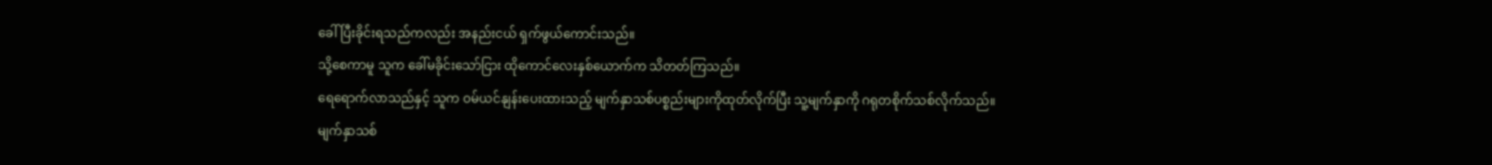ခေါ်ပြီးခိုင်းရသည်ကလည်း အနည်းငယ် ရှက်ဖွယ်ကောင်းသည်။
သို့စေကာမူ သူက ခေါ်မခိုင်းသော်ငြား ထိုကောင်လေးနှစ်ယောက်က သိတတ်ကြသည်။
ရေရောက်လာသည်နှင့် သူက ဝမ်ယင်နျန်းပေးထားသည့် မျက်နှာသစ်ပစ္စည်းများကိုထုတ်လိုက်ပြီး သူ့မျက်နှာကို ဂရုတစိုက်သစ်လိုက်သည်။
မျက်နှာသစ်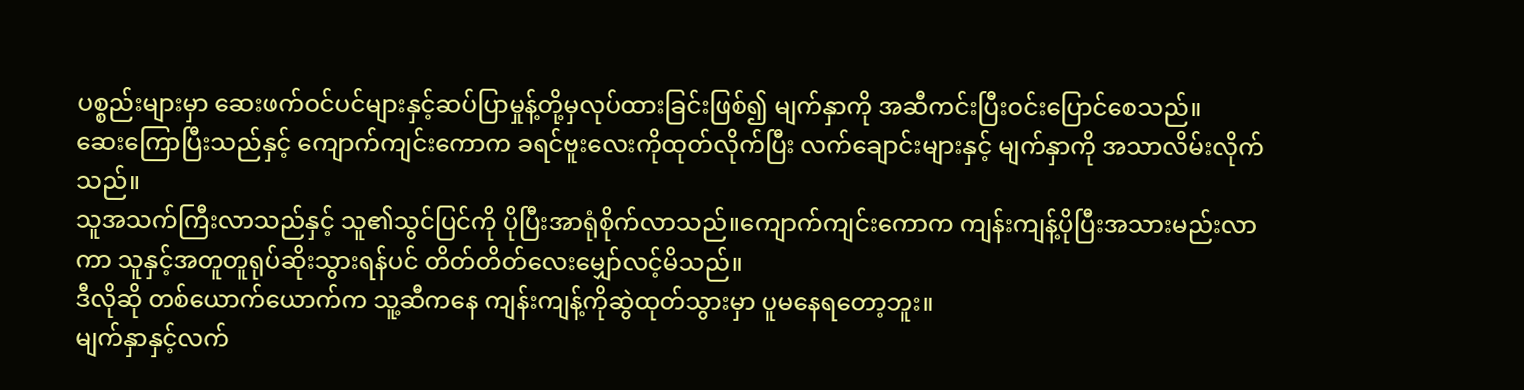ပစ္စည်းများမှာ ဆေးဖက်ဝင်ပင်များနှင့်ဆပ်ပြာမှုန့်တို့မှလုပ်ထားခြင်းဖြစ်၍ မျက်နှာကို အဆီကင်းပြီးဝင်းပြောင်စေသည်။
ဆေးကြောပြီးသည်နှင့် ကျောက်ကျင်းကောက ခရင်ဗူးလေးကိုထုတ်လိုက်ပြီး လက်ချောင်းများနှင့် မျက်နှာကို အသာလိမ်းလိုက်သည်။
သူအသက်ကြီးလာသည်နှင့် သူ၏သွင်ပြင်ကို ပိုပြီးအာရုံစိုက်လာသည်။ကျောက်ကျင်းကောက ကျန်းကျန့်ပိုပြီးအသားမည်းလာကာ သူနှင့်အတူတူရုပ်ဆိုးသွားရန်ပင် တိတ်တိတ်လေးမျှော်လင့်မိသည်။
ဒီလိုဆို တစ်ယောက်ယောက်က သူ့ဆီကနေ ကျန်းကျန့်ကိုဆွဲထုတ်သွားမှာ ပူမနေရတော့ဘူး။
မျက်နှာနှင့်လက်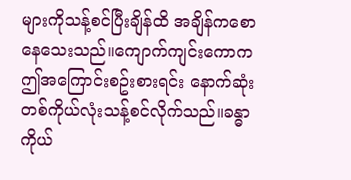များကိုသန့်စင်ပြီးချိန်ထိ အချိန်ကစောနေသေးသည်။ကျောက်ကျင်းကောက ဤအကြောင်းစဥ်းစားရင်း နောက်ဆုံး တစ်ကိုယ်လုံးသန့်စင်လိုက်သည်။ခန္ဓာကိုယ်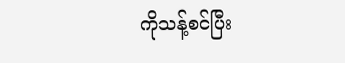ကိုသန့်စင်ပြီး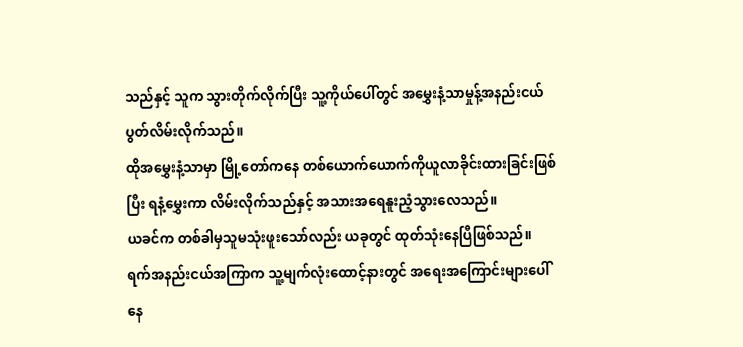သည်နှင့် သူက သွားတိုက်လိုက်ပြီး သူ့ကိုယ်ပေါ်တွင် အမွှေးနံ့သာမှုန့်အနည်းငယ် ပွတ်လိမ်းလိုက်သည်။
ထိုအမွှေးနံ့သာမှာ မြို့တော်ကနေ တစ်ယောက်ယောက်ကိုယူလာခိုင်းထားခြင်းဖြစ်ပြီး ရနံ့မွှေးကာ လိမ်းလိုက်သည်နှင့် အသားအရေနူးညံ့သွားလေသည်။
ယခင်က တစ်ခါမှသူမသုံးဖူးသော်လည်း ယခုတွင် ထုတ်သုံးနေပြီဖြစ်သည်။
ရက်အနည်းငယ်အကြာက သူ့မျက်လုံးထောင့်နားတွင် အရေးအကြောင်းများပေါ်နေ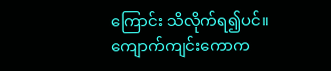ကြောင်း သိလိုက်ရ၍ပင်။
ကျောက်ကျင်းကောက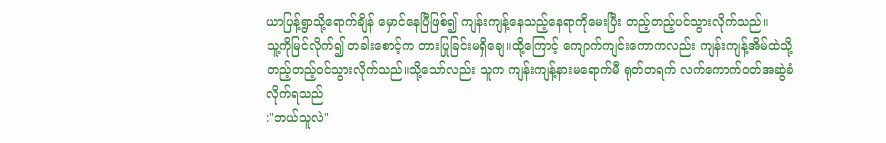ယာပြန့်ရွာသို့ရောက်ချိန် မှောင်နေပြီဖြစ်၍ ကျန်းကျန့်နေသည့်နေရာကိုမေးပြီး တည့်တည့်ပင်သွားလိုက်သည်။
သူ့ကိုမြင်လိုက်၍ တခါးစောင့်က တားပြုခြင်းမရှိချေ။ထို့ကြောင့် ကျောက်ကျင်းကောကလည်း ကျန်းကျန့်အိမ်ထဲသို့ တည့်တည့်ဝင်သွားလိုက်သည်။သို့သော်လည်း သူက ကျန်းကျန့်နားမရောက်မီ ရုတ်တရက် လက်ကောက်ဝတ်အဆွဲခံလိုက်ရသည်
:"ဘယ်သူလဲ"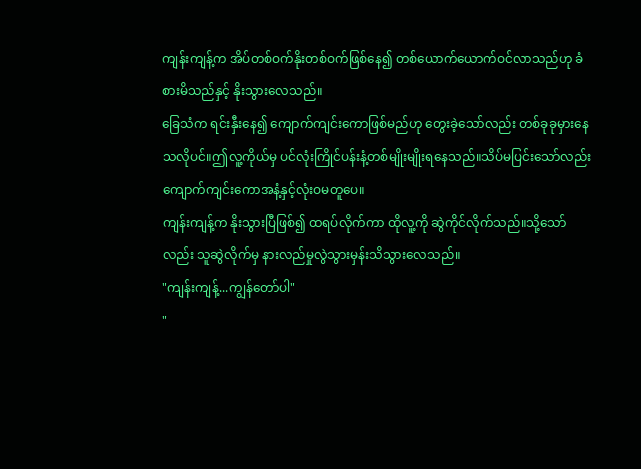ကျန်းကျန့်က အိပ်တစ်ဝက်နိုးတစ်ဝက်ဖြစ်နေ၍ တစ်ယောက်ယောက်ဝင်လာသည်ဟု ခံစားမိသည်နှင့် နိုးသွားလေသည်။
ခြေသံက ရင်းနှီးနေ၍ ကျောက်ကျင်းကောဖြစ်မည်ဟု တွေးခဲ့သော်လည်း တစ်ခုခုမှားနေသလိုပင်။ဤလူ့ကိုယ်မှ ပင်လုံးကြိုင်ပန်းနံ့တစ်မျိုးမျိုးရနေသည်။သိပ်မပြင်းသော်လည်း ကျောက်ကျင်းကောအနံ့နှင့်လုံးဝမတူပေ။
ကျန်းကျန့်က နိုးသွားပြီဖြစ်၍ ထရပ်လိုက်ကာ ထိုလူ့ကို ဆွဲကိုင်လိုက်သည်။သို့သော်လည်း သူဆွဲလိုက်မှ နားလည်မှုလွဲသွားမှန်းသိသွားလေသည်။
"ကျန်းကျန့်...ကျွန်တော်ပါ"
"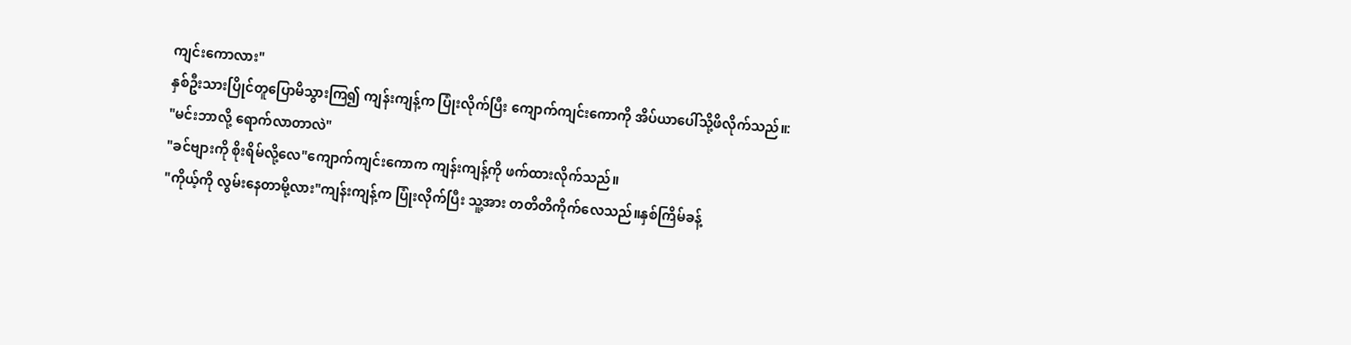ကျင်းကောလား"
နှစ်ဦးသားပြိုင်တူပြောမိသွားကြ၍ ကျန်းကျန့်က ပြုံးလိုက်ပြီး ကျောက်ကျင်းကောကို အိပ်ယာပေါ်သို့ဖိလိုက်သည်။:
"မင်းဘာလို့ ရောက်လာတာလဲ"
"ခင်ဗျားကို စိုးရိမ်လို့လေ"ကျောက်ကျင်းကောက ကျန်းကျန့်ကို ဖက်ထားလိုက်သည်။
"ကိုယ့်ကို လွမ်းနေတာမို့လား"ကျန်းကျန့်က ပြုံးလိုက်ပြီး သူ့အား တတိတိကိုက်လေသည်။နှစ်ကြိမ်ခန့်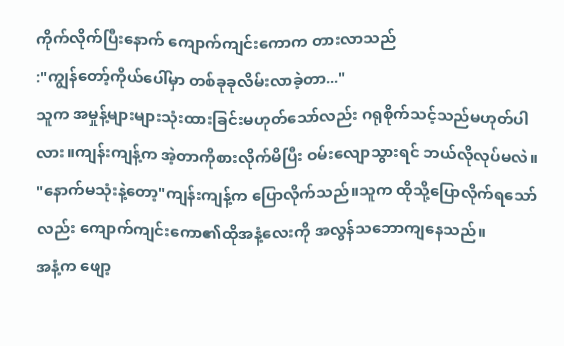ကိုက်လိုက်ပြီးနောက် ကျောက်ကျင်းကောက တားလာသည်
:"ကျွန်တော့်ကိုယ်ပေါ်မှာ တစ်ခုခုလိမ်းလာခဲ့တာ..."
သူက အမှုန့်များများသုံးထားခြင်းမဟုတ်သော်လည်း ဂရုစိုက်သင့်သည်မဟုတ်ပါလား။ကျန်းကျန့်က အဲ့တာကိုစားလိုက်မိပြီး ဝမ်းလျောသွားရင် ဘယ်လိုလုပ်မလဲ။
"နောက်မသုံးနဲ့တော့"ကျန်းကျန့်က ပြောလိုက်သည်။သူက ထိုသို့ပြောလိုက်ရသော်လည်း ကျောက်ကျင်းကော၏ထိုအနံ့လေးကို အလွန်သဘောကျနေသည်။
အနံ့က ဖျော့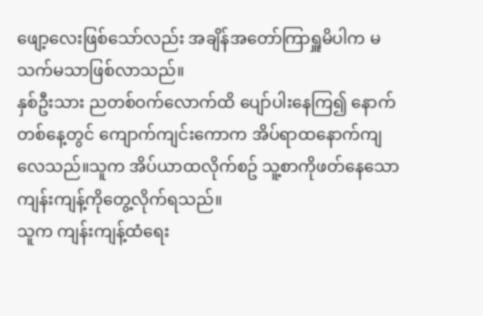ဖျော့လေးဖြစ်သော်လည်း အချိန်အတော်ကြာရှူမိပါက မသက်မသာဖြစ်လာသည်။
နှစ်ဦးသား ညတစ်ဝက်လောက်ထိ ပျော်ပါးနေကြ၍ နောက်တစ်နေ့တွင် ကျောက်ကျင်းကောက အိပ်ရာထနောက်ကျလေသည်။သူက အိပ်ယာထလိုက်စဥ် သူ့စာကိုဖတ်နေသော ကျန်းကျန့်ကိုတွေ့လိုက်ရသည်။
သူက ကျန်းကျန့်ထံရေး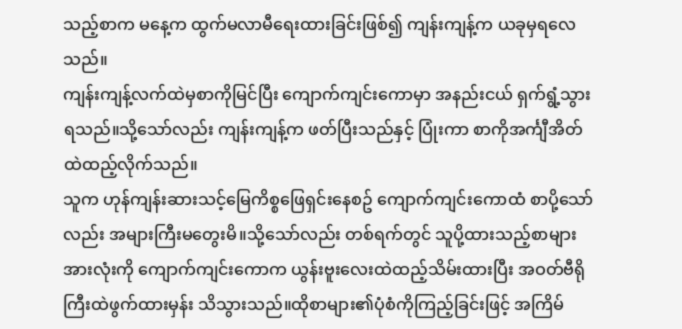သည့်စာက မနေ့က ထွက်မလာမီရေးထားခြင်းဖြစ်၍ ကျန်းကျန့်က ယခုမှရလေသည်။
ကျန်းကျန့်လက်ထဲမှစာကိုမြင်ပြီး ကျောက်ကျင်းကောမှာ အနည်းငယ် ရှက်ရွံ့သွားရသည်။သို့သော်လည်း ကျန်းကျန့်က ဖတ်ပြီးသည်နှင့် ပြုံးကာ စာကိုအင်္ကျီအိတ်ထဲထည့်လိုက်သည်။
သူက ဟုန်ကျန်းဆားသင့်မြေကိစ္စဖြေရှင်းနေစဥ် ကျောက်ကျင်းကောထံ စာပို့သော်လည်း အများကြီးမတွေးမိ။သို့သော်လည်း တစ်ရက်တွင် သူပို့ထားသည့်စာများအားလုံးကို ကျောက်ကျင်းကောက ယွန်းဗူးလေးထဲထည့်သိမ်းထားပြီး အဝတ်ဗီရိုကြီးထဲဖွက်ထားမှန်း သိသွားသည်။ထိုစာများ၏ပုံစံကိုကြည့်ခြင်းဖြင့် အကြိမ်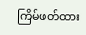ကြိမ်ဖတ်ထား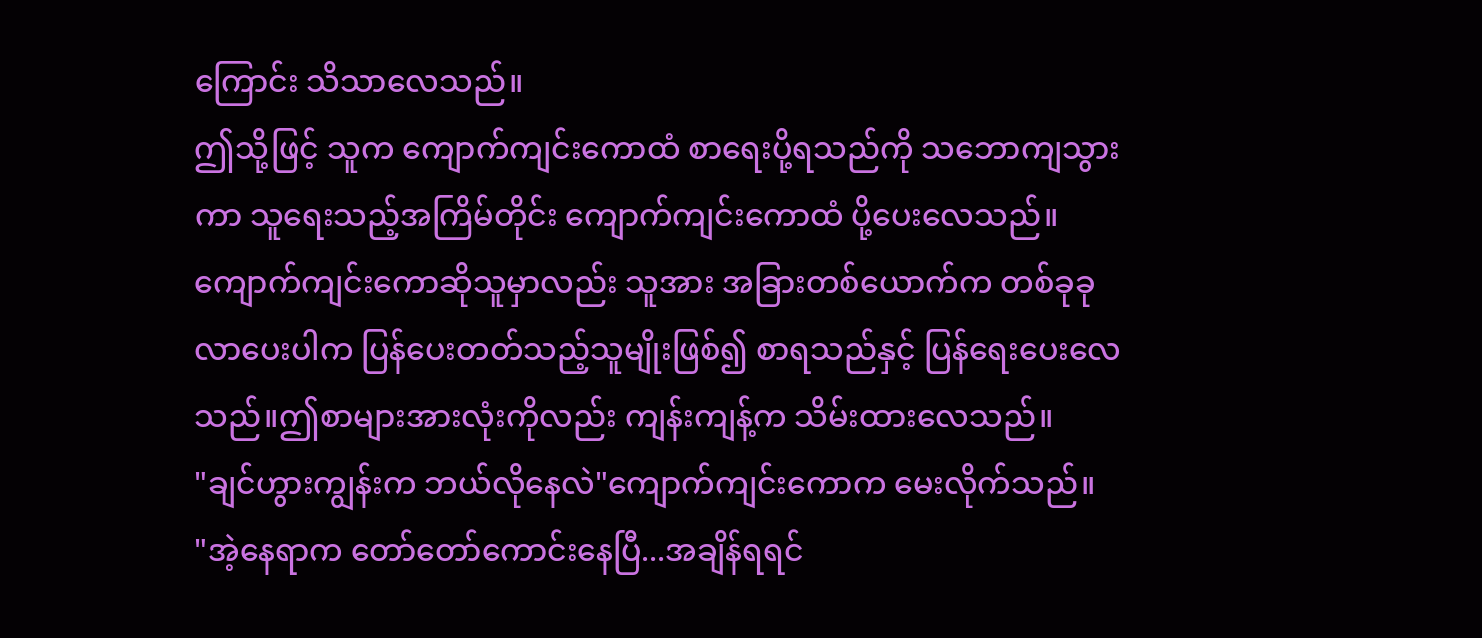ကြောင်း သိသာလေသည်။
ဤသို့ဖြင့် သူက ကျောက်ကျင်းကောထံ စာရေးပို့ရသည်ကို သဘောကျသွားကာ သူရေးသည့်အကြိမ်တိုင်း ကျောက်ကျင်းကောထံ ပို့ပေးလေသည်။
ကျောက်ကျင်းကောဆိုသူမှာလည်း သူအား အခြားတစ်ယောက်က တစ်ခုခုလာပေးပါက ပြန်ပေးတတ်သည့်သူမျိုးဖြစ်၍ စာရသည်နှင့် ပြန်ရေးပေးလေသည်။ဤစာများအားလုံးကိုလည်း ကျန်းကျန့်က သိမ်းထားလေသည်။
"ချင်ဟွားကျွန်းက ဘယ်လိုနေလဲ"ကျောက်ကျင်းကောက မေးလိုက်သည်။
"အဲ့နေရာက တော်တော်ကောင်းနေပြီ...အချိန်ရရင်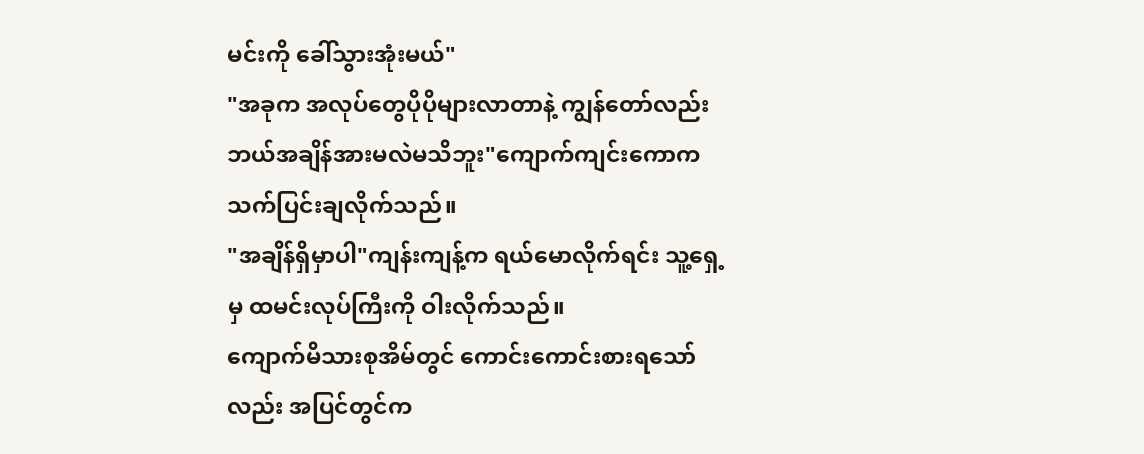မင်းကို ခေါ်သွားအုံးမယ်"
"အခုက အလုပ်တွေပိုပိုများလာတာနဲ့ ကျွန်တော်လည်း ဘယ်အချိန်အားမလဲမသိဘူး"ကျောက်ကျင်းကောက သက်ပြင်းချလိုက်သည်။
"အချိန်ရှိမှာပါ"ကျန်းကျန့်က ရယ်မောလိုက်ရင်း သူ့ရှေ့မှ ထမင်းလုပ်ကြီးကို ဝါးလိုက်သည်။
ကျောက်မိသားစုအိမ်တွင် ကောင်းကောင်းစားရသော်လည်း အပြင်တွင်က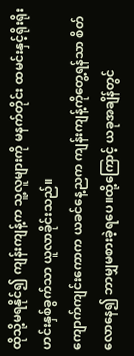ထိုသို့မရနိုင်၍ ကျန်းကျန့်က သူ့လူများကို မနက်တိုင်း ထမင်းနှင့်ရိုးရိုးဟင်းနှစ်ခွက်သာ ယူလာခိုင်းသည်။
ကျောက်ကျင်းကောက ယခင်နေ့ညက ကျန်းကျန့်ကိုတွေ့ရန်သာ စိတ်လောနေ၍ ဘာမျှမစားခဲ့ရပေ။ထို့ကြောင့် ယခုအချိန်တွင်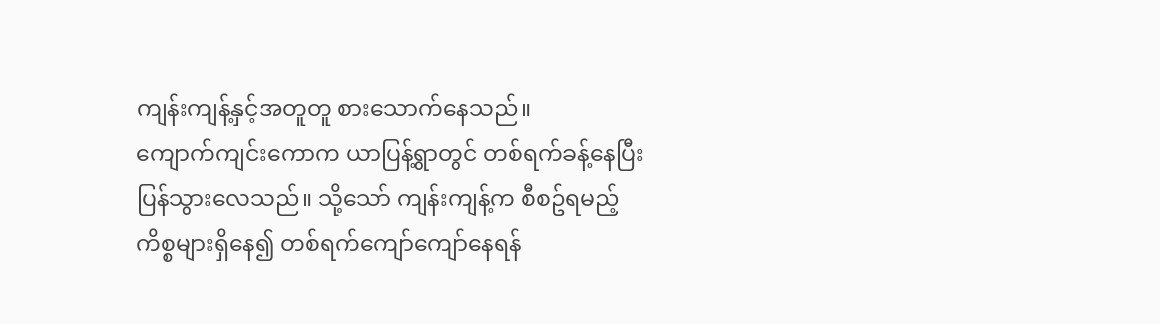ကျန်းကျန့်နှင့်အတူတူ စားသောက်နေသည်။
ကျောက်ကျင်းကောက ယာပြန့်ရွာတွင် တစ်ရက်ခန့်နေပြီးပြန်သွားလေသည်။ သို့သော် ကျန်းကျန့်က စီစဥ်ရမည့်ကိစ္စများရှိနေ၍ တစ်ရက်ကျော်ကျော်နေရန်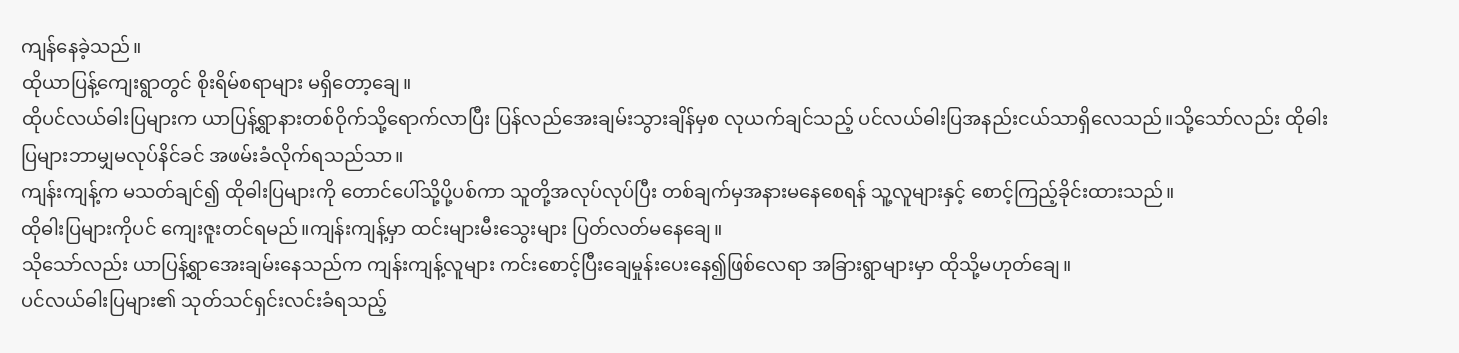ကျန်နေခဲ့သည်။
ထိုယာပြန့်ကျေးရွာတွင် စိုးရိမ်စရာများ မရှိတော့ချေ။
ထိုပင်လယ်ဓါးပြများက ယာပြန့်ရွာနားတစ်ဝိုက်သို့ရောက်လာပြီး ပြန်လည်အေးချမ်းသွားချိန်မှစ လုယက်ချင်သည့် ပင်လယ်ဓါးပြအနည်းငယ်သာရှိလေသည်။သို့သော်လည်း ထိုဓါးပြများဘာမျှမလုပ်နိင်ခင် အဖမ်းခံလိုက်ရသည်သာ။
ကျန်းကျန့်က မသတ်ချင်၍ ထိုဓါးပြများကို တောင်ပေါ်သို့ပို့ပစ်ကာ သူတို့အလုပ်လုပ်ပြီး တစ်ချက်မှအနားမနေစေရန် သူ့လူများနှင့် စောင့်ကြည့်ခိုင်းထားသည်။
ထိုဓါးပြများကိုပင် ကျေးဇူးတင်ရမည်။ကျန်းကျန့်မှာ ထင်းများမီးသွေးများ ပြတ်လတ်မနေချေ။
သိုသော်လည်း ယာပြန့်ရွာအေးချမ်းနေသည်က ကျန်းကျန့်လူများ ကင်းစောင့်ပြီးချေမှုန်းပေးနေ၍ဖြစ်လေရာ အခြားရွာများမှာ ထိုသို့မဟုတ်ချေ။
ပင်လယ်ဓါးပြများ၏ သုတ်သင်ရှင်းလင်းခံရသည့်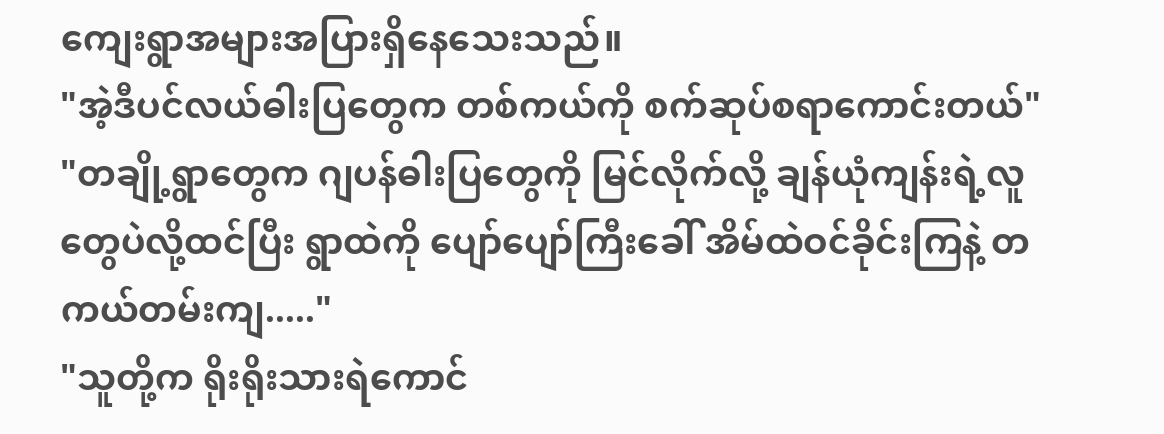ကျေးရွာအများအပြားရှိနေသေးသည်။
"အဲ့ဒီပင်လယ်ဓါးပြတွေက တစ်ကယ်ကို စက်ဆုပ်စရာကောင်းတယ်"
"တချို့ရွာတွေက ဂျပန်ဓါးပြတွေကို မြင်လိုက်လို့ ချန်ယုံကျန်းရဲ့လူတွေပဲလို့ထင်ပြီး ရွာထဲကို ပျော်ပျော်ကြီးခေါ် အိမ်ထဲဝင်ခိုင်းကြနဲ့ တကယ်တမ်းကျ....."
"သူတို့က ရိုးရိုးသားရဲကောင်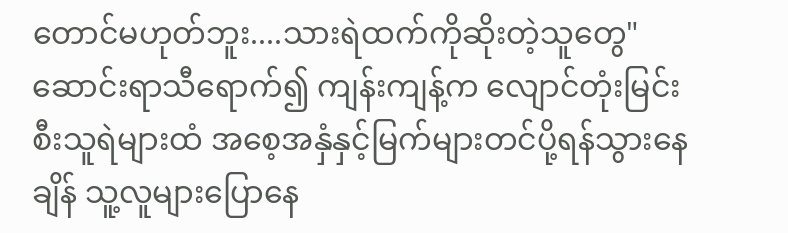တောင်မဟုတ်ဘူး....သားရဲထက်ကိုဆိုးတဲ့သူတွေ"
ဆောင်းရာသီရောက်၍ ကျန်းကျန့်က လျောင်တုံးမြင်းစီးသူရဲများထံ အစေ့အနှံနှင့်မြက်များတင်ပို့ရန်သွားနေချိန် သူ့လူများပြောနေ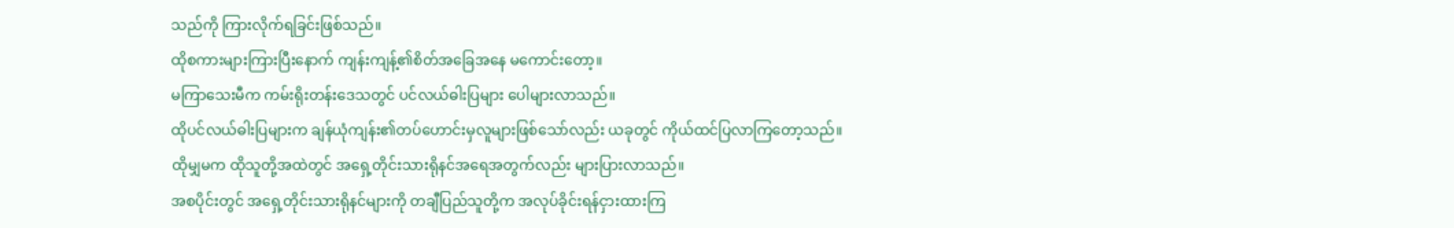သည်ကို ကြားလိုက်ရခြင်းဖြစ်သည်။
ထိုစကားများကြားပြီးနောက် ကျန်းကျန့်၏စိတ်အခြေအနေ မကောင်းတော့။
မကြာသေးမီက ကမ်းရိုးတန်းဒေသတွင် ပင်လယ်ဓါးပြများ ပေါများလာသည်။
ထိုပင်လယ်ဓါးပြများက ချန်ယုံကျန်း၏တပ်ဟောင်းမှလူများဖြစ်သော်လည်း ယခုတွင် ကိုယ်ထင်ပြလာကြတော့သည်။
ထိုမျှမက ထိုသူတို့အထဲတွင် အရှေ့တိုင်းသားရိုနင်အရေအတွက်လည်း များပြားလာသည်။
အစပိုင်းတွင် အရှေ့တိုင်းသားရိုနင်များကို တချီပြည်သူတို့က အလုပ်ခိုင်းရန်ငှားထားကြ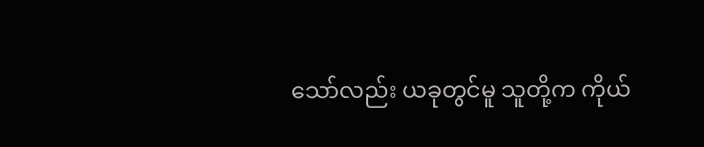သော်လည်း ယခုတွင်မူ သူတို့က ကိုယ်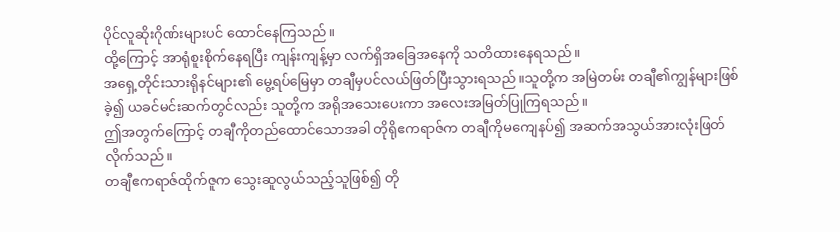ပိုင်လူဆိုးဂိုဏ်းများပင် ထောင်နေကြသည်။
ထို့ကြောင့် အာရုံစူးစိုက်နေရပြီး ကျန်းကျန့်မှာ လက်ရှိအခြေအနေကို သတိထားနေရသည်။
အရှေ့တိုင်းသားရိုနင်များ၏ မွေ့ရပ်မြေမှာ တချီမှပင်လယ်ဖြတ်ပြီးသွားရသည်။သူတို့က အမြဲတမ်း တချီ၏ကျွန်များဖြစ်ခဲ့၍ ယခင်မင်းဆက်တွင်လည်း သူတို့က အရိုအသေးပေးကာ အလေးအမြတ်ပြုကြရသည်။
ဤအတွက်ကြောင့် တချီကိုတည်ထောင်သောအခါ တိုရိုဧကရာဇ်က တချီကိုမကျေနပ်၍ အဆက်အသွယ်အားလုံးဖြတ်လိုက်သည်။
တချီဧကရာဇ်ထိုက်ဇူက သွေးဆူလွယ်သည့်သူဖြစ်၍ တို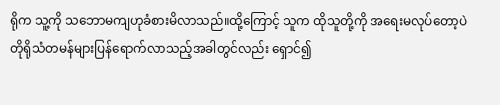ရိုက သူ့ကို သဘောမကျဟုခံစားမိလာသည်။ထို့ကြောင့် သူက ထိုသူတို့ကို အရေးမလုပ်တော့ပဲ တိုရိုသံတမန်များပြန်ရောက်လာသည့်အခါတွင်လည်း ရှောင်၍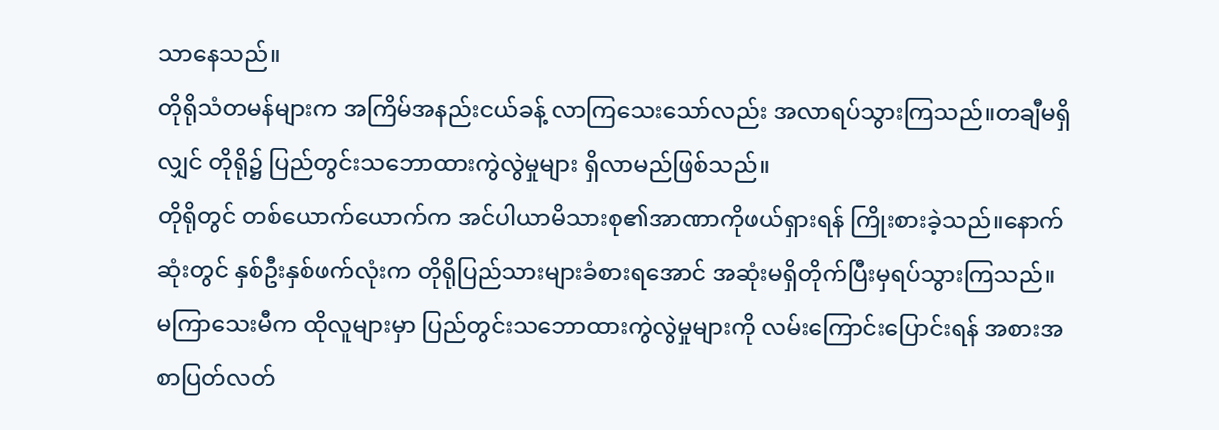သာနေသည်။
တိုရိုသံတမန်များက အကြိမ်အနည်းငယ်ခန့် လာကြသေးသော်လည်း အလာရပ်သွားကြသည်။တချီမရှိလျှင် တိုရို၌ ပြည်တွင်းသဘောထားကွဲလွဲမှုများ ရှိလာမည်ဖြစ်သည်။
တိုရိုတွင် တစ်ယောက်ယောက်က အင်ပါယာမိသားစု၏အာဏာကိုဖယ်ရှားရန် ကြိုးစားခဲ့သည်။နောက်ဆုံးတွင် နှစ်ဦးနှစ်ဖက်လုံးက တိုရိုပြည်သားများခံစားရအောင် အဆုံးမရှိတိုက်ပြီးမှရပ်သွားကြသည်။
မကြာသေးမီက ထိုလူများမှာ ပြည်တွင်းသဘောထားကွဲလွဲမှုများကို လမ်းကြောင်းပြောင်းရန် အစားအစာပြတ်လတ်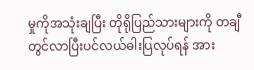မှုကိုအသုံးချပြီး တိုရိုပြည်သားများကို တချီတွင်လာပြီးပင်လယ်ဓါးပြလုပ်ရန် အား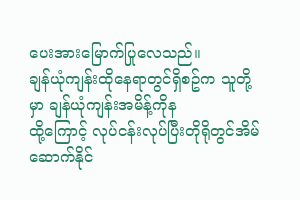ပေးအားမြောက်ပြုလေသည်။
ချန်ယုံကျန်းထိုနေရာတွင်ရှိစဥ်က သူတို့မှာ ချန်ယုံကျန်းအမိန့်ကိုန
ထို့ကြောင့် လုပ်ငန်းလုပ်ပြီးတိုရိုတွင်အိမ်ဆောက်နိုင်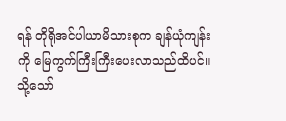ရန် တိုရိုအင်ပါယာမိသားစုက ချန်ယုံကျန်းကို မြေကွက်ကြီးကြီးပေးလာသည်ထိပင်။
သို့သော်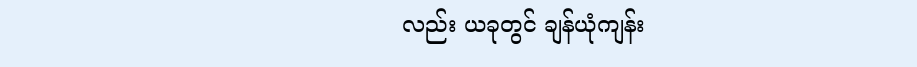လည်း ယခုတွင် ချန်ယုံကျန်း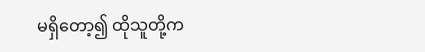မရှိတော့၍ ထိုသူတို့က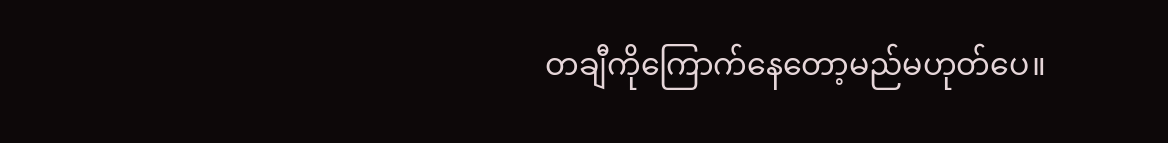တချီကိုကြောက်နေတော့မည်မဟုတ်ပေ။